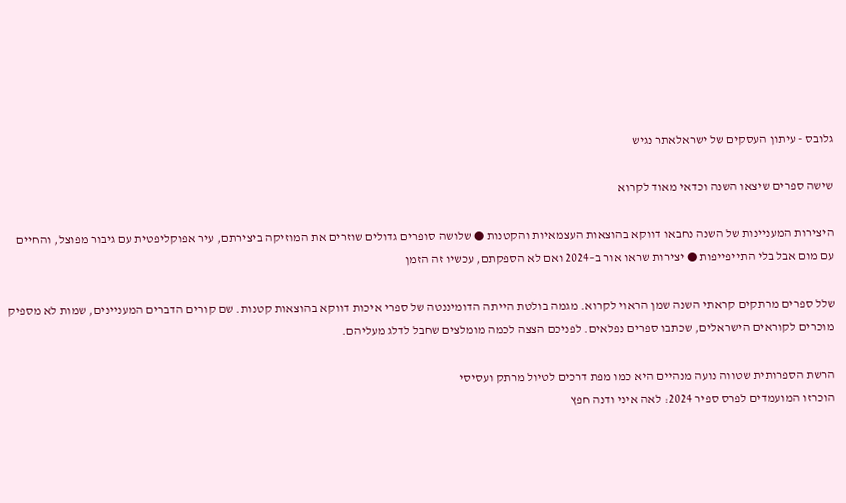גלובס - עיתון העסקים של ישראלאתר נגיש

שישה ספרים שיצאו השנה וכדאי מאוד לקרוא

היצירות המעניינות של השנה נחבאו דווקא בהוצאות העצמאיות והקטנות ● שלושה סופרים גדולים שוזרים את המוזיקה ביצירתם, עיר אפוקליפטית עם גיבור מפוצל, והחיים עם מום אבל בלי התייפייפות ● יצירות שראו אור ב–2024 ואם לא הספקתם, עכשיו זה הזמן

שלל ספרים מרתקים קראתי השנה שמן הראוי לקרוא. מגמה בולטת הייתה הדומיננטה של ספרי איכות דווקא בהוצאות קטנות. שם קורים הדברים המעניינים, שמות לא מספיק מוכרים לקוראים הישראלים, שכתבו ספרים נפלאים. לפניכם הצצה לכמה מומלצים שחבל לדלג מעליהם.

הרשת הספרותית שטווה נועה מנהיים היא כמו מפת דרכים לטיול מרתק ועסיסי
הוכרזו המועמדים לפרס ספיר 2024: לאה איני ודנה חפץ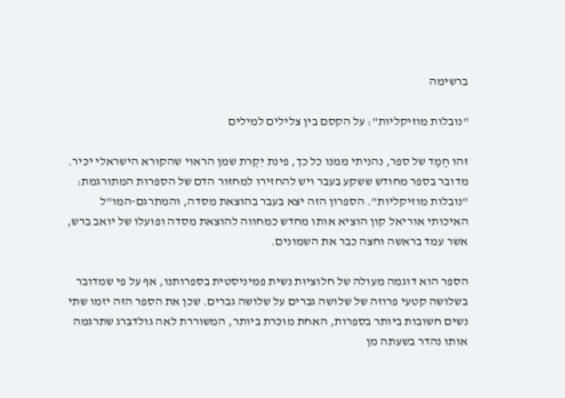ברשימה

"נובלות מוזיקליות": על הקסם בין צלילים למילים

זהו חֶמֶד של ספר, נהניתי ממנו כל כך, פינת יִקְרת שמן הראוי שהקורא הישראלי יכּיר. מדובר בספר מחודש ששקע בעבר ויש להחזירו למחזור הדם של הספרות המתורגמת: "נובלות מוזיקליות". הספרון הזה יצא בעבר בהוצאת מסדה, והמתרגם-המו"ל האיכותי אוריאל קון הוציא אותו מחדש כמחווה להוצאת מסדה ופועלו של יואב ברש, אשר עמד בראשה וחצה כבר את השמונים.

הספר הוא דוגמה מעולה של חלוציוּת נשית פמיניסטית בספרותנו, אף על פי שמדובר בשלושה קטעי פרוזה של שלושה גברים על שלושה גברים. שכן את הספר הזה יזמו שתי נשים חשובות ביותר בספרות, האחת מוּכּרת ביותר, המשוררת לאה גולדבּרג שתרגמה אותו נהדר בשעתה מן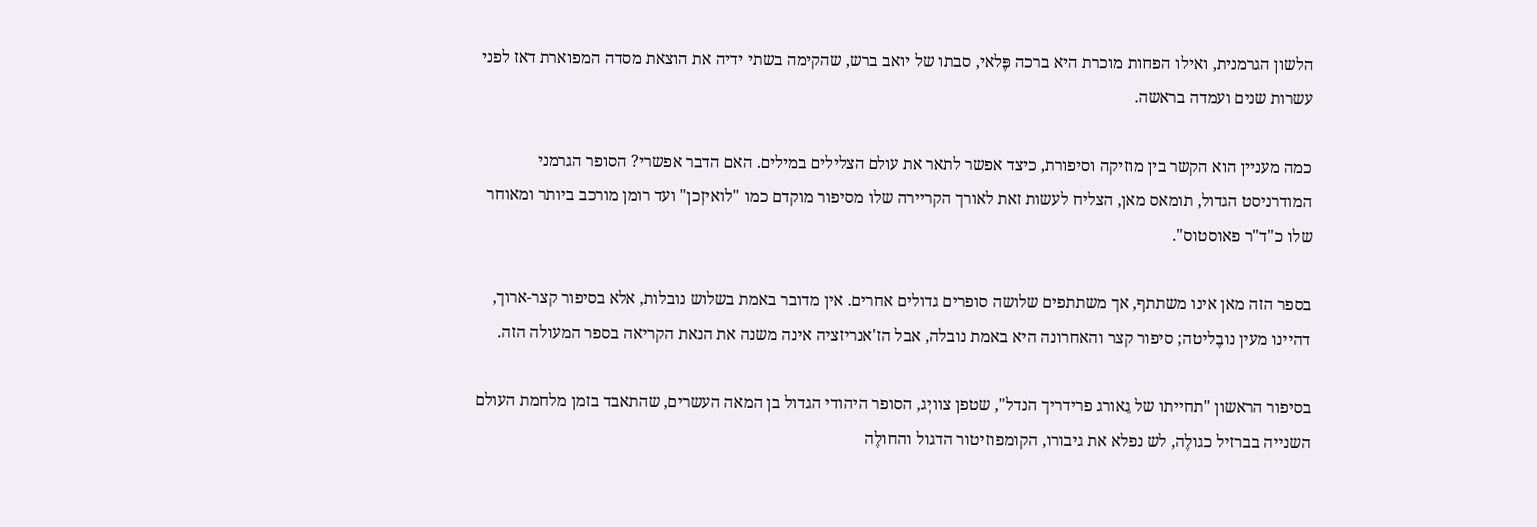הלשון הגרמנית, ואילו הפחות מוכרת היא ברכה פֶּלאי, סבתו של יואב ברש, שהקימה בשתי ידיה את הוצאת מסדה המפוארת דאז לפני עשרות שנים ועמדה בראשה.

כמה מעניין הוא הקשר בין מוזיקה וסיפורת, כיצד אפשר לתאר את עולם הצלילים במילים. האם הדבר אפשרי? הסופר הגרמני המודרניסט הגדול, תומאס מאן, הצליח לעשות זאת לאורך הקריירה שלו מסיפור מוקדם כמו "לואיזְכן" ועד רומן מורכב ביותר ומאוחר שלו כ"ד"ר פאוסטוס".

בספר הזה מאן אינו משתתף, אך משתתפים שלושה סופרים גדולים אחרים. אין מדובר באמת בשלוש נובלות, אלא בסיפור קצר-ארוך, דהיינו מעין נובֶליטה; סיפור קצר והאחרונה היא באמת נובלה, אבל הז'אנריזציה אינה משנה את הנאת הקריאה בספר המעולה הזה.

בסיפור הראשון "תחייתו של גֵאורג פרידריך הנדל", שטפן צוויְג, הסופר היהודי הגדול בן המאה העשרים, שהתאבד בזמן מלחמת העולם השנייה בברזיל כגולֶה, לש נפלא את גיבורו, הקומפוזיטור הדגול והחולֶה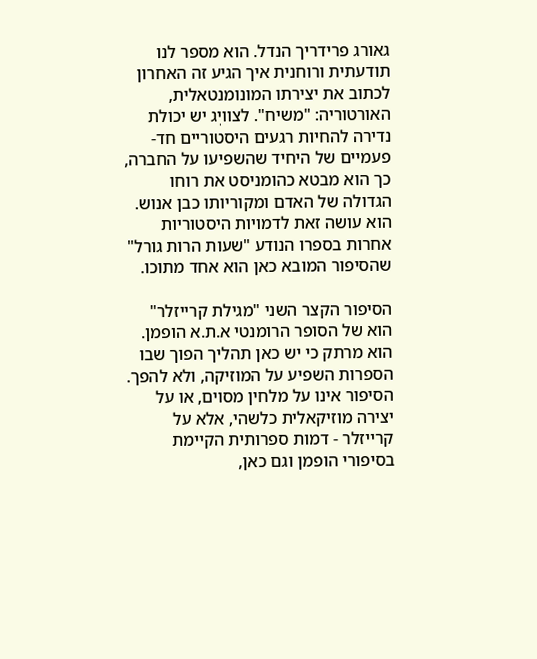גאורג פרידריך הנדל. הוא מספר לנו תודעתית ורוחנית איך הגיע זה האחרון לכתוב את יצירתו המונומנטאלית, האורטוריה: "משיח". לצוויְג יש יכולת נדירה להחיות רגעים היסטוריים חד-פעמיים של היחיד שהשפיעו על החברה, כך הוא מבטא כהומניסט את רוחו הגדולה של האדם ומקוריותו כבן אנוש. הוא עושה זאת לדמויות היסטוריות אחרות בספרו הנודע "שעות הרות גורל" שהסיפור המובא כאן הוא אחד מתוכו.

הסיפור הקצר השני "מגילת קרייזלר" הוא של הסופר הרומנטי א.ת.א הופמן. הוא מרתק כי יש כאן תהליך הפוך שבו הספרות השפיע על המוזיקה, ולא להפך. הסיפור אינו על מלחין מסוים, או על יצירה מוזיקאלית כלשהי, אלא על קרייזלר - דמות ספרותית הקיימת בסיפורי הופמן וגם כאן,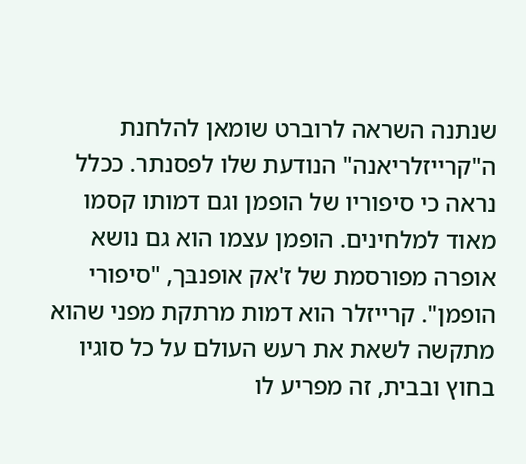שנתנה השראה לרוברט שומאן להלחנת ה"קרייזלריאנה" הנודעת שלו לפסנתר. ככלל נראה כי סיפוריו של הופמן וגם דמותו קסמו מאוד למלחינים. הופמן עצמו הוא גם נושא אופרה מפורסמת של ז'אק אופנבּך, "סיפורי הופמן". קרייזלר הוא דמות מרתקת מפני שהוא מתקשה לשאת את רעש העולם על כל סוגיו בחוץ ובבית, זה מפריע לו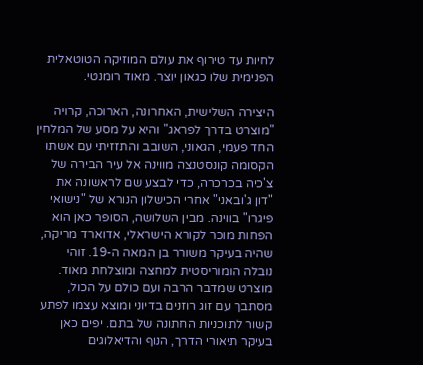לחיות עד טירוף את עולם המוזיקה הטוטאלית הפנימית שלו כגאון יוצר. מאוד רומנטי.

היצירה השלישית, האחרונה, הארוכה, קרויה "מוצרט בדרך לפראג" והיא על מסע של המלחין החד פעמי, הגאוני, השובב והתזזיתי עם אשתו הקסומה קונסטנצה מווינה אל עיר הבירה של צ'כיה בכרכרה, כדי לבצע שם לראשונה את "דון ג'ובאני" אחרי הכישלון הנורא של "נישואי פיגרו" בווינה. מבין השלושה, הסופר כאן הוא הפחות מוכר לקורא הישראלי, אדוארד מריקה, שהיה בעיקר משורר בן המאה ה-19. זוהי נובלה הומוריסטית למחצה ומוצלחת מאוד. מוצרט שמדבר הרבה ועם כולם על הכול, מסתבך עם זוג רוזנים בדיוני ומוצא עצמו לפתע קשור לתוכניות החתונה של בתם. יפים כאן בעיקר תיאורי הדרך, הנוף והדיאלוגים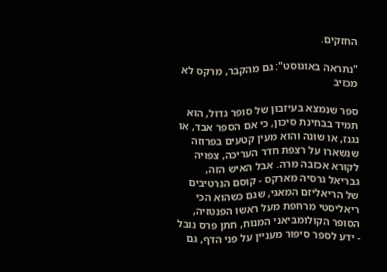החזקים.

"נתראה באוגוסט": גם מהקבר, מרקס לא מכזיב

ספר שנמצא בעיזבון של סופר גדול, הוא תמיד בבחינת סיכון, כי אם הספר אבד, או נגנז, או שוּנה והוא מעין קטעים בפרוזה שנשארו על רצפת חדר העריכה, צפויה לקורא אכזבה מרה. אבל האיש הזה, גבריאל גרסיה מארקס - קוסם הנרטיבים של הריאליזם המאגי, שגם כשהוא הכי ריאליסטי מרחפת מעל ראשו הפנטזיה, הסופר הקולומבּיאני המנוח, חתן פרס נובל - ידע לספר סיפור מעניין על פני הדף, גם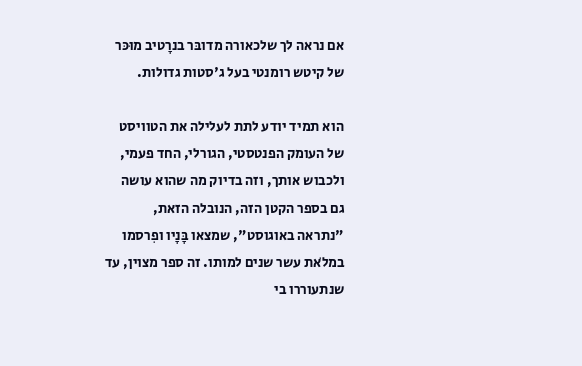אם נראה לך שלכאורה מדובּר בנרָטיב מוּכּר של קיטש רומנטי בעל ג'סטות גדולות.

הוא תמיד יודע לתת לעלילה את הטוויסט של העומק הפנטסטי, הגורלי, החד פעמי, ולכבוש אותך, וזה בדיוק מה שהוא עושה גם בספר הקטן הזה, הנובלה הזאת, "נתראה באוגוסט", שמצאו בָּנָיו ופִרסמו במלֹאת עשר שנים למותו. זה ספר מצוין, עד שנתעוררו בי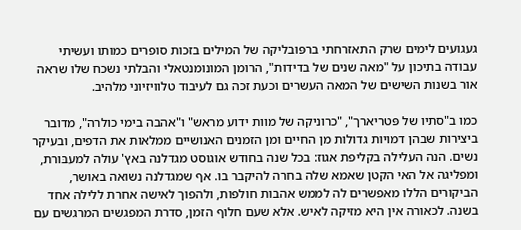געגועים לימים שרק התאזרחתי ברפּובליקה של המילים בזכות סופרים כמותו ועשיתי עבודה בתיכון על "מאה שנים של בדידות", הרומן המונומנטאלי והבלתי נשכח שלו שראה אור בשנות השישים של המאה העשרים וכעת זכה גם לעיבוד טלוויזיוני מלהיב.

כמו ב"סתיו של פּטריארך", "כרוניקה של מוות ידוע מראש" ו"אהבה בימי כולרה", מדובר ביצירות שבהן דמויות גדולות מן החיים ומן הזמנים האנושיים ממלאות את הדפים, ובעיקר נשים. הנה העלילה בקליפת אגוז: בכל שנה בחודש אוגוסט מגדלנה באץ' עולה למעבּורת, ומפליגה אל האי הקטן שאמא שלה בחרה להיקבר בו. אף שמגדלנה נשואה באושר, הביקורים הללו מאפשרים לה לממש אהבות חולפות, ולהפוך לאישה אחרת ללילה אחד בשנה. לכאורה אין היא מזיקה לאיש. אלא שעם חלוף הזמן, סדרת המפגשים המרגשים עם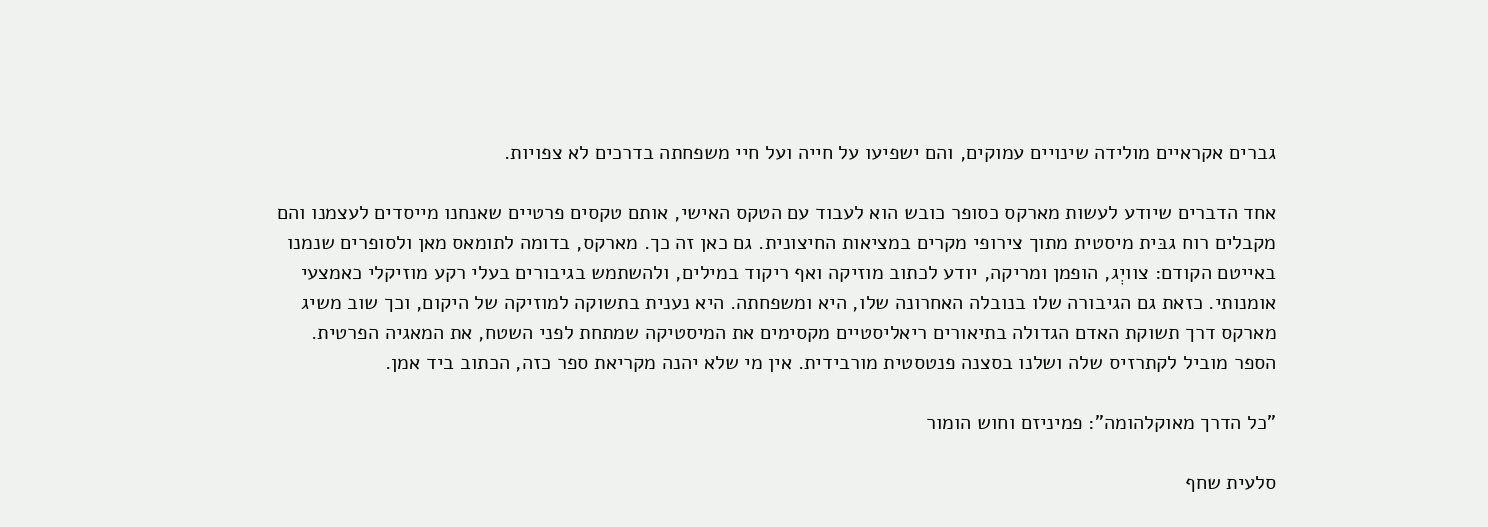גברים אקראיים מולידה שינויים עמוקים, והם ישפיעו על חייה ועל חיי משפחתה בדרכים לא צפויות.

אחד הדברים שיודע לעשות מארקס כסופר כובש הוא לעבוד עם הטקס האישי, אותם טקסים פרטיים שאנחנו מייסדים לעצמנו והם מקבלים רוח גבּית מיסטית מתוך צירופי מקרים במציאות החיצונית. גם כאן זה כך. מארקס, בדומה לתומאס מאן ולסופרים שנמנו באייטם הקודם: צוויְג, הופמן ומריקה, יודע לכתוב מוזיקה ואף ריקוד במילים, ולהשתמש בגיבורים בעלי רקע מוזיקלי כאמצעי אומנותי. כזאת גם הגיבורה שלו בנובלה האחרונה שלו, היא ומשפחתה. היא נענית בתשוקה למוזיקה של היקום, וכך שוב משיג מארקס דרך תשוקת האדם הגדולה בתיאורים ריאליסטיים מקסימים את המיסטיקה שמתחת לפני השטח, את המאגיה הפרטית. הספר מוביל לקתרזיס שלה ושלנו בסצנה פנטסטית מורבידית. אין מי שלא יהנה מקריאת ספר כזה, הכתוב ביד אמן.

"כל הדרך מאוקלהומה": פמיניזם וחוש הומור

סלעית שחף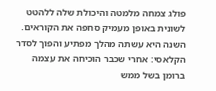פולג צמחה מלמטה והיכולת שלה ללהטט לשונית באופן מעמיק סחפה את הקוראים. השנה היא עשתה מהלך מפתיע והפוך לסדר הקלאסי: אחרי שכבר הוכיחה את עצמה ברומן בשל ממש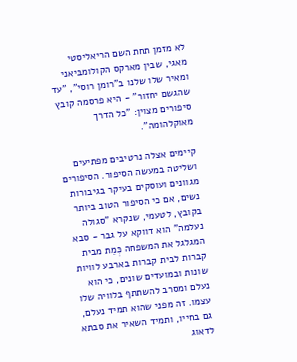לא מזמן תחת השם הריאליסטי מאגי, שבין מארקס הקולומבּיאני ומאיר שלו שלנו ב"רומן רוסי", "עד שהגשם יחזור" - היא פרסמה קובץ סיפורים מצוין: "כל הדרך מאוקלהומה".

קיימים אצלה נרטיבים מפתיעים ושליטה במעשה הסיפור. הסיפורים מגוונים ועוסקים בעיקר בגיבורות נשים, אם כי הסיפור הטוב ביותר בקובץ, לטעמי, שנקרא "סגולה נעלמה" הוא דווקא על גבר - סבא המגלגל את המשפחה כְּמֵת מבית קברות לבית קברות בארבע לוויות שונות ובמועדים שונים, כי הוא נעלם ומסרב להשתתף בלוויה שלו עצמו. זה מפני שהוא תמיד נעלם, גם בחייו, ותמיד השאיר את סבתא לדאוג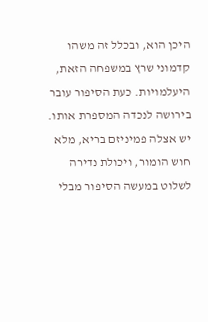היכן הוא, ובכלל זה משהו קדמוני שרץ במשפחה הזאת, היעלמויות. כעת הסיפור עובר בירושה לנכדה המספרת אותו. יש אצלה פמיניזם בריא, מלא חוש הומור, ויכולת נדירה לשלוט במעשה הסיפור מבלי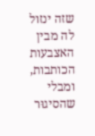שזה ינזול לה מבין האצבעות הכותבות, ומבלי שהסיגוּר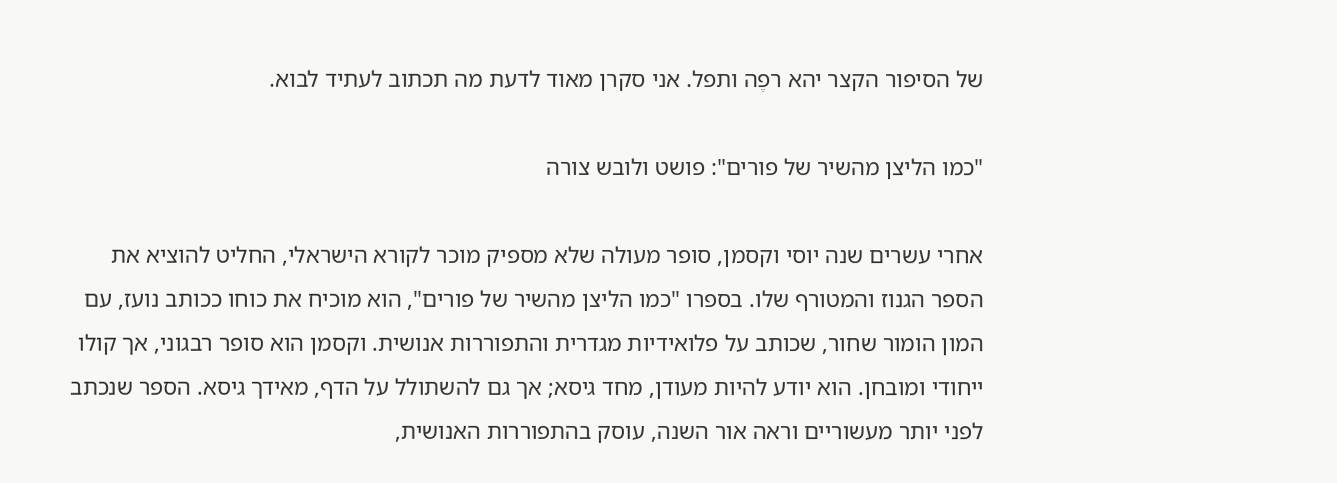של הסיפור הקצר יהא רפֶה ותפל. אני סקרן מאוד לדעת מה תכתוב לעתיד לבוא.

"כמו הליצן מהשיר של פורים": פושט ולובש צורה

אחרי עשרים שנה יוסי וקסמן, סופר מעולה שלא מספיק מוכר לקורא הישראלי, החליט להוציא את הספר הגנוז והמטורף שלו. בספרו "כמו הליצן מהשיר של פורים", הוא מוכיח את כוחו ככותב נועז, עם המון הומור שחור, שכותב על פלואידיות מגדרית והתפוררות אנושית. וקסמן הוא סופר רבגוני, אך קולו ייחודי ומובחן. הוא יודע להיות מעודן, מחד גיסא; אך גם להשתולל על הדף, מאידך גיסא. הספר שנכתב לפני יותר מעשוריים וראה אור השנה, עוסק בהתפוררות האנושית,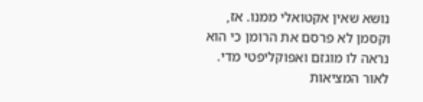נושא שאין אקטואלי ממנו. אז, וקסמן לא פרסם את הרומן כי הוא נראה לו מוגזם ואפוקליפטי מדי. לאור המציאות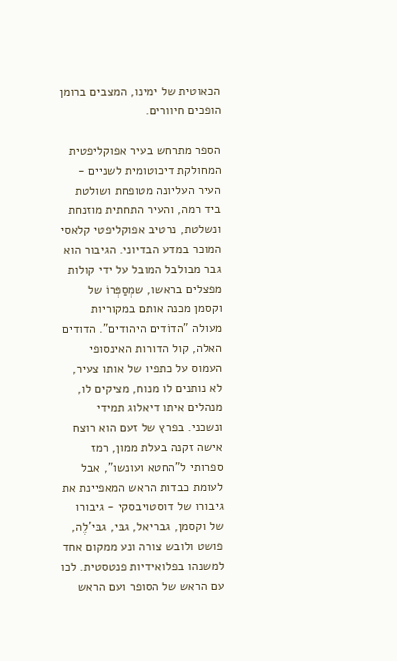הכאוטית של ימינו, המצבים ברומן הופכים חיוורים.

הספר מתרחש בעיר אפוקליפטית המחולקת דיכוטומית לשניים - העיר העליונה מטופחת ושולטת ביד רמה, והעיר התחתית מוזנחת ונשלטת, נרטיב אפוקליפטי קלאסי המוכר במדע הבדיוני. הגיבור הוא גבר מבולבל המובל על ידי קולות מפצלים בראשו, שמְסַפְּרוֹ של וקסמן מכנה אותם במקוריות מעולה "הדוֹדים היהודים". הדודים האלה, קול הדורות האינסופי העמוס על כתפיו של אותו צעיר, לא נותנים לו מנוח, מציקים לו, מנהלים איתו דיאלוג תמידי ונשכני. בפרץ של זעם הוא רוצח אישה זקנה בעלת ממון, רמז ספרותי ל"החטא ועונשו", אבל לעומת כבדות הראש המאפיינת את גיבורו של דוסטויבסקי - גיבורו של וקסמן, גבריאל, גבּי, גבּי'לֶה, פושט ולובש צורה ונע ממקום אחד למשנהו בפלואידיות פנטסטית. לכו עם הראש של הסופר ועם הראש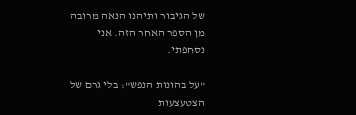של הגיבור ותיהנו הנאה מרובה מן הספר האחר הזה. אני נסחפתי.

"על בהונות הנפש": בלי גרם של הצטעצעות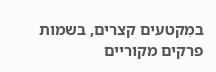במִקטעים קצרים, בשמות פרקים מקוריים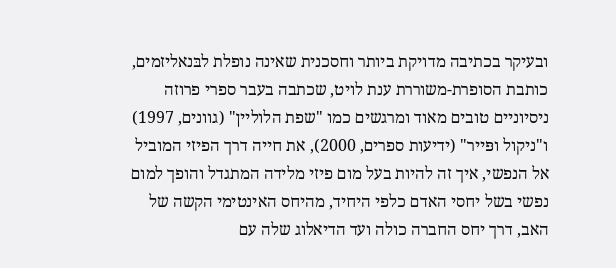ובעיקר בכתיבה מדויקת ביותר וחסכנית שאינה נופלת לבּנאליזמים, כותבת הסופרת-משוררת ענת לויט, שכתבה בעבר ספרי פרוזה ניסיוניים טובים מאוד ומרגשים כמו "שפת הלוליין" (גוונים, 1997) ו"ניקול ופּייר" (ידיעות ספרים, 2000), את חייה דרך הפיזי המוביל אל הנפשי, איך זה להיות בעל מום פיזי מלידה המתגדל והופך למום נפשי בשל יחסי האדם כלפי היחיד, מהיחס האינטימי הקשה של האב, דרך יחס החברה כולה ועד הדיאלוג שלה עם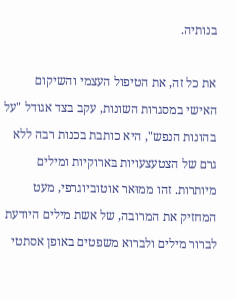בנותיה.

את כל זה, את הטיפול העצמי והשיקום האישי במסגרות השונות, עקב בצד אגודל "על בהונות הנפש", היא כותבת בכנות רבה ללא גרם של הצטעצעויות בּארוקיות ומילים מיותרות. זהו ממוּאר אוטוביוגרפי, מעט המחזיק את המרובה, של אשת מילים היודעת לברור מילים ולברוא משפטים באופן אסתטי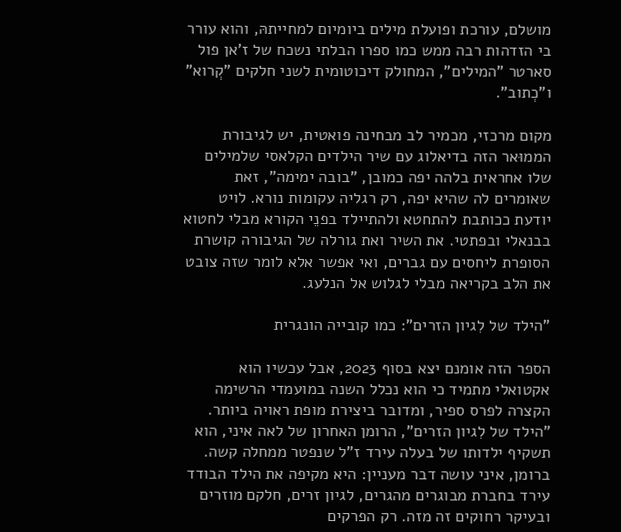מושלם, עורכת ופועלת מילים ביומיום למחייתהּ, והוא עורר בי הזדהות רבה ממש כמו ספרו הבלתי נשכח של ז'אן פול סארטר "המילים", המחולק דיכוטומית לשני חלקים "קְרוא" ו"כְתוב".

מקום מרכזי, מכמיר לב מבחינה פואטית, יש לגיבורת הממוּאר הזה בדיאלוג עם שיר הילדים הקלאסי שלמילים שלו אחראית בלהה יפה כמובן, "בובה ימימה", זאת שאומרים לה שהיא יפה, רק רגליה עקומות נורא. לויט יודעת ככותבת להתחטא ולהתיילד בפנֵי הקורא מבלי לחטוא בבנאלי ובפתטי. את השיר ואת גורלה של הגיבורה קושרת הסופרת ליחסים עם גברים, ואי אפשר אלא לומר שזה צובט את הלב בקריאה מבלי לגלוש אל הנלעג.

"הילד של לִגיון הזרים": כמו קובייה הונגרית

הספר הזה אומנם יצא בסוף 2023, אבל עכשיו הוא אקטואלי מתמיד כי הוא נכלל השנה במועמדי הרשימה הקצרה לפרס ספיר, ומדובר ביצירת מופת ראויה ביותר. "הילד של לִגיון הזרים", הרומן האחרון של לאה איני, הוא תשקיף ילדותו של בעלה עירד ז"ל שנפטר ממחלה קשה. ברומן, איני עושה דבר מעניין: היא מקיפה את הילד הבודד עירד בחברת מבוגרים מהגרים, לגיון זרים, חלקם מוזרים ובעיקר רחוקים זה מזה. רק הפרקים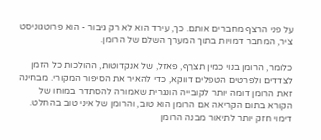על פני הרצף מחברים אותם. כך, עירד הוא לא רק גיבור - הוא פרוטגוניסט ציר, המחבר דמויות בתוך המערך השלם של הרומן.

כלומר, הרומן בנוי כמין תצרֵף, פאזל, של אנקדוטות, ההולכות כל הזמן לצדדים ולפרטים הטפלים דווקא, כדי להאיר את הסיפור המקורי. מבחינה זאת הרומן דומה יותר לקובייה הונגרית שאמורה להסתדר במוחו של הקורא בתום הקריאה אם הרומן הוא טוב, והרומן של איני טוב בהחלט. דימוי חזק יותר לתיאור מבנה הרומן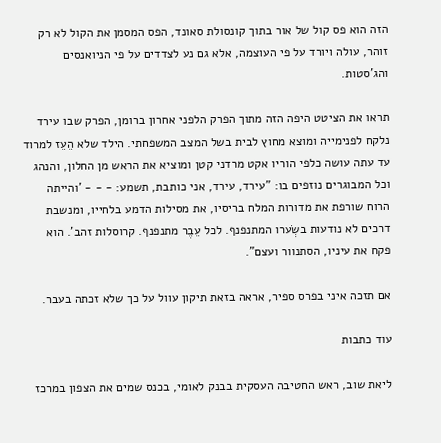הזה הוא פס קול של אור בתוך קונסולת סאונד, הפס המסמן את הקול לא רק זוהר, עולה ויורד על פי העוצמה, אלא גם נע לצדדים על פי הניואנסים והג'סטות.

תראו את הציטט היפה הזה מתוך הפרק הלפני אחרון ברומן, הפרק שבו עירד נלקח לפנימייה ומוצא מחוץ לבית בשל המצב המשפחתי. הילד שלא הֵעֵז למרוד עד עתה עושה כלפי הוריו אקט מרדני קטן ומוציא את הראש מן החלון, והנהג וכל המבוגרים נוזפים בו: "עירד, עירד, אני כותבת, תשמע: - - - 'והייתה הרוח שורפת את מדורות המלח בריסיו, את מסילות הדמע בלחייו, ומנשבת דרכים לא נודעות בשְׂערו המתנפנף. לכל עֵבֶר מתנפנף. קרוסלות זהב'. הוא פקח את עיניו, הסתנוור ועצם".

אם תזכה איני בפרס ספיר, אראה בזאת תיקון עוול על כך שלא זכתה בעבר.

עוד כתבות

ליאת שוב, ראש החטיבה העסקית בבנק לאומי, בכנס שמים את הצפון במרכז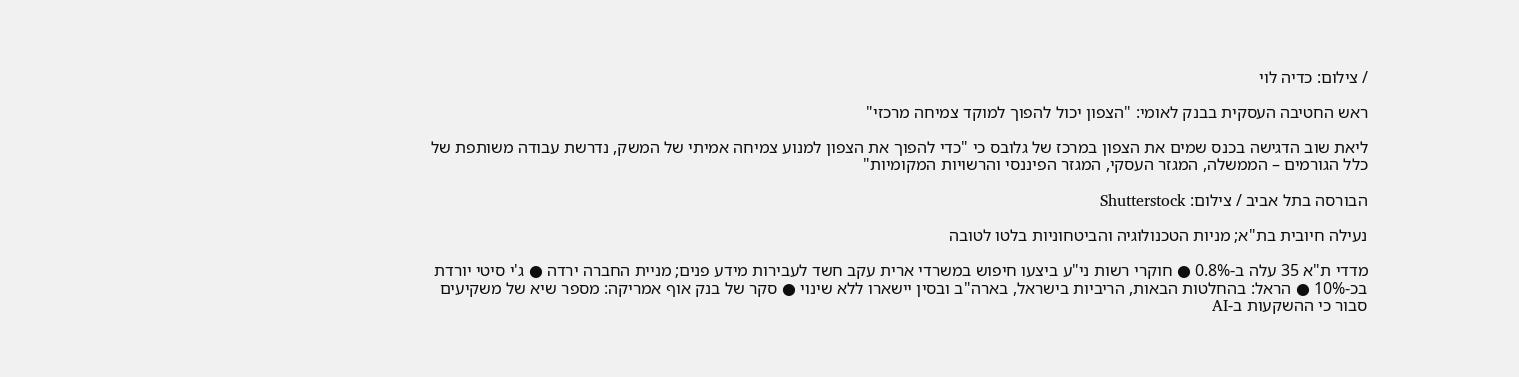/ צילום: כדיה לוי

ראש החטיבה העסקית בבנק לאומי: "הצפון יכול להפוך למוקד צמיחה מרכזי"

ליאת שוב הדגישה בכנס שמים את הצפון במרכז של גלובס כי "כדי להפוך את הצפון למנוע צמיחה אמיתי של המשק, נדרשת עבודה משותפת של כלל הגורמים – הממשלה, המגזר העסקי, המגזר הפיננסי והרשויות המקומיות"

הבורסה בתל אביב / צילום: Shutterstock

נעילה חיובית בת"א; מניות הטכנולוגיה והביטחוניות בלטו לטובה

מדדי ת"א 35 עלה ב-0.8% ● חוקרי רשות ני"ע ביצעו חיפוש במשרדי ארית עקב חשד לעבירות מידע פנים; מניית החברה ירדה ● ג'י סיטי יורדת בכ-10% ● הראל: בהחלטות הבאות, הריביות בישראל, בארה"ב ובסין יישארו ללא שינוי ● סקר של בנק אוף אמריקה: מספר שיא של משקיעים סבור כי ההשקעות ב-AI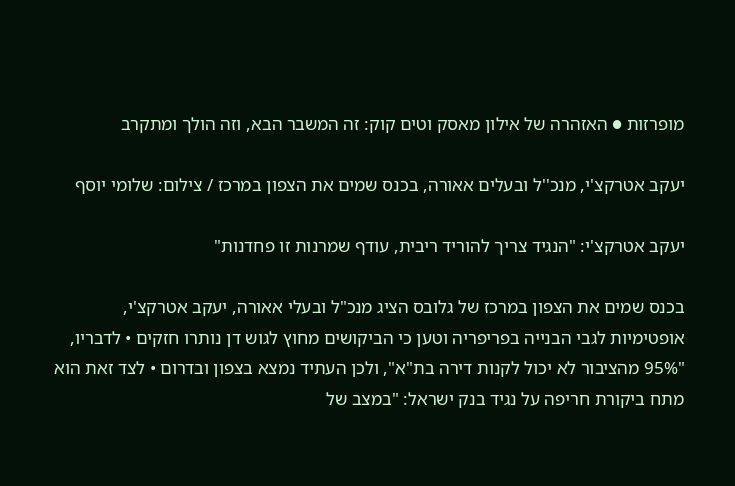מופרזות ● האזהרה של אילון מאסק וטים קוק: זה המשבר הבא, וזה הולך ומתקרב

יעקב אטרקצ'י, מנכ''ל ובעלים אאורה, בכנס שמים את הצפון במרכז / צילום: שלומי יוסף

יעקב אטרקצ'י: "הנגיד צריך להוריד ריבית, עודף שמרנות זו פחדנות"

בכנס שמים את הצפון במרכז של גלובס הציג מנכ"ל ובעלי אאורה, יעקב אטרקצ'י, אופטימיות לגבי הבנייה בפריפריה וטען כי הביקושים מחוץ לגוש דן נותרו חזקים • לדבריו, "95% מהציבור לא יכול לקנות דירה בת"א", ולכן העתיד נמצא בצפון ובדרום • לצד זאת הוא מתח ביקורת חריפה על נגיד בנק ישראל: "במצב של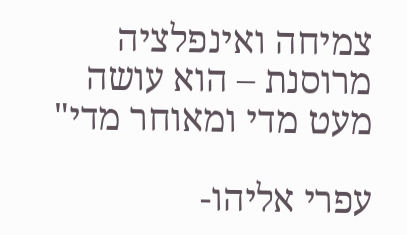צמיחה ואינפלציה מרוסנת – הוא עושה מעט מדי ומאוחר מדי"

עפרי אליהו-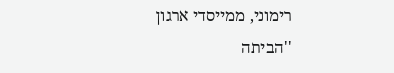רימוני, ממייסדי ארגון ''הביתה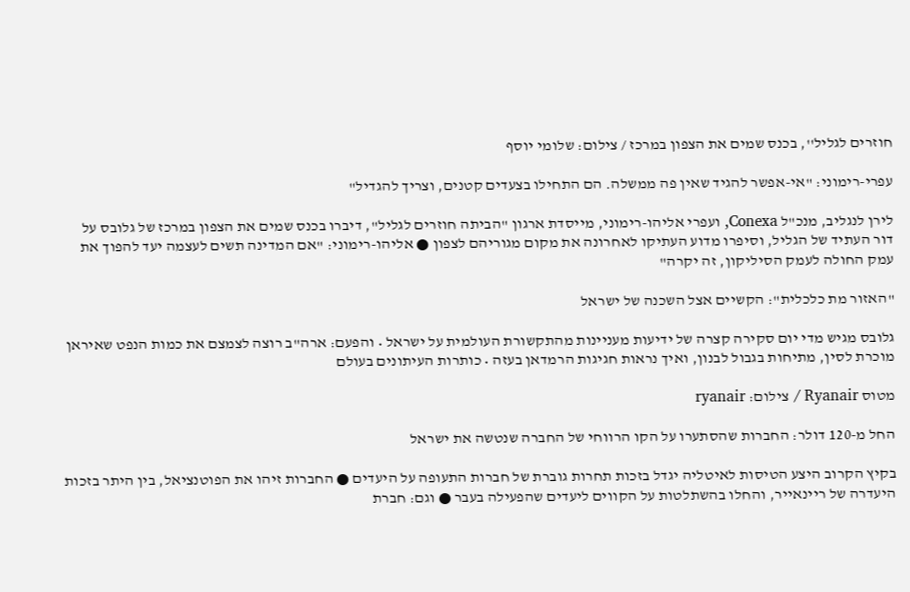חוזרים לגליל'', בכנס שמים את הצפון במרכז / צילום: שלומי יוסף

עפרי-רימוני: "אי-אפשר להגיד שאין פה ממשלה. הם התחילו בצעדים קטנים, וצריך להגדיל"

לירן לנגליב, מנכ"ל Conexa, ועפרי אליהו-רימוני, מייסדת ארגון "הביתה חוזרים לגליל", דיברו בכנס שמים את הצפון במרכז של גלובס על דור העתיד של הגליל, וסיפרו מדוע העתיקו לאחרונה את מקום מגוריהם לצפון ● אליהו-רימוני: "אם המדינה תשים לעצמה יעד להפוך את עמק החולה לעמק הסיליקון, זה יקרה"

"האזור מת כלכלית": הקשיים אצל השכנה של ישראל

גלובס מגיש מדי יום סקירה קצרה של ידיעות מעניינות מהתקשורת העולמית על ישראל • והפעם: ארה"ב רוצה לצמצם את כמות הנפט שאיראן מוכרת לסין, מתיחות בגבול לבנון, ואיך נראות חגיגות הרמדאן בעזה • כותרות העיתונים בעולם

מטוס Ryanair / צילום: ryanair

החל מ-120 דולר: החברות שהסתערו על הקו הרווחי של החברה שנטשה את ישראל

בקיץ הקרוב היצע הטיסות לאיטליה יגדל בזכות תחרות גוברת של חברות התעופה על היעדים ● החברות זיהו את הפוטנציאל, בין היתר בזכות היעדרה של ריינאייר, והחלו בהשתלטות על הקווים ליעדים שהפעילה בעבר ● וגם: חברת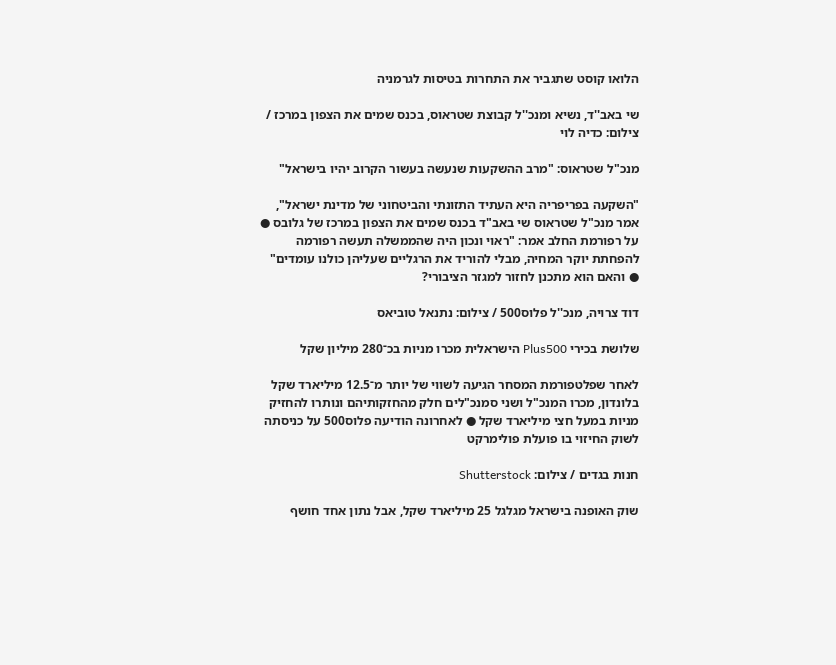הלואו קוסט שתגביר את התחרות בטיסות לגרמניה

שי באב''ד, נשיא ומנכ''ל קבוצת שטראוס, בכנס שמים את הצפון במרכז / צילום: כדיה לוי

מנכ"ל שטראוס: "מרב ההשקעות שנעשה בעשור הקרוב יהיו בישראל"

"השקעה בפריפריה היא העתיד התזונתי והביטחוני של מדינת ישראל", אמר מנכ"ל שטראוס שי באב"ד בכנס שמים את הצפון במרכז של גלובס ● על רפורמת החלב אמר: "ראוי ונכון היה שהממשלה תעשה רפורמה להפחתת יוקר המחיה, מבלי להוריד את הרגליים שעליהן כולנו עומדים" ● והאם הוא מתכנן לחזור למגזר הציבורי?

דוד צרויה, מנכ''ל פלוס500 / צילום: נתנאל טוביאס

שלושת בכירי Plus500 הישראלית מכרו מניות בכ־280 מיליון שקל

לאחר שפלטפורמת המסחר הגיעה לשווי של יותר מ־12.5 מיליארד שקל בלונדון, מכרו המנכ"ל ושני סמנכ"לים חלק מהחזקותיהם ונותרו להחזיק מניות במעל חצי מיליארד שקל ● לאחרונה הודיעה פלוס500 על כניסתה לשוק החיזוי בו פועלת פולימרקט

חנות בגדים / צילום: Shutterstock

שוק האופנה בישראל מגלגל 25 מיליארד שקל, אבל נתון אחד חושף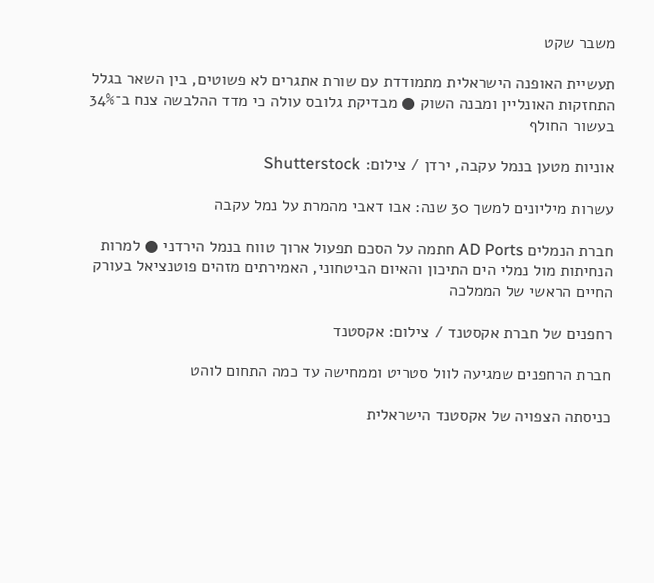משבר שקט

תעשיית האופנה הישראלית מתמודדת עם שורת אתגרים לא פשוטים, בין השאר בגלל התחזקות האונליין ומבנה השוק ● מבדיקת גלובס עולה כי מדד ההלבשה צנח ב־34% בעשור החולף

אוניות מטען בנמל עקבה, ירדן / צילום: Shutterstock

עשרות מיליונים למשך 30 שנה: אבו דאבי מהמרת על נמל עקבה

חברת הנמלים AD Ports חתמה על הסכם תפעול ארוך טווח בנמל הירדני ● למרות הנחיתות מול נמלי הים התיכון והאיום הביטחוני, האמירתים מזהים פוטנציאל בעורק החיים הראשי של הממלכה

רחפנים של חברת אקסטנד / צילום: אקסטנד

חברת הרחפנים שמגיעה לוול סטריט וממחישה עד כמה התחום לוהט

כניסתה הצפויה של אקסטנד הישראלית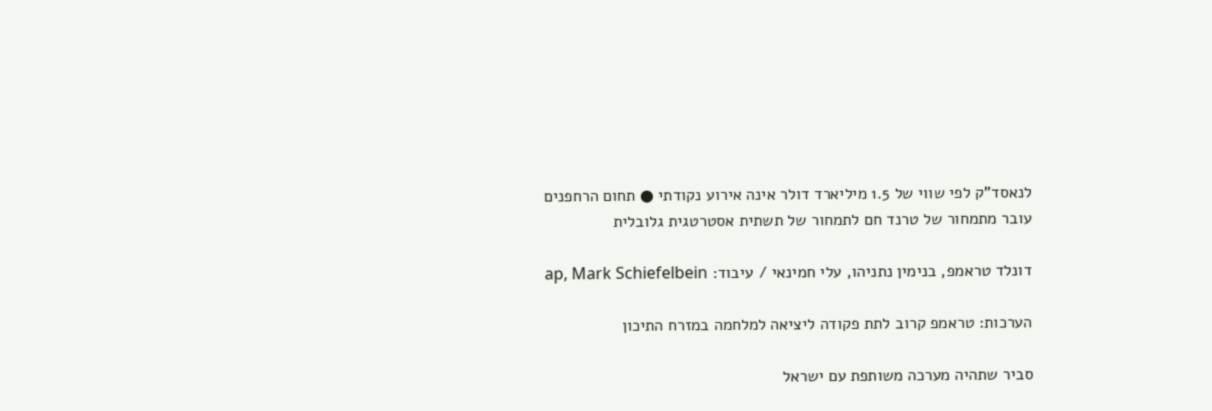לנאסד"ק לפי שווי של 1.5 מיליארד דולר אינה אירוע נקודתי ● תחום הרחפנים עובר מתמחור של טרנד חם לתמחור של תשתית אסטרטגית גלובלית

דונלד טראמפ, בנימין נתניהו, עלי חמינאי / עיבוד: ap, Mark Schiefelbein

הערכות: טראמפ קרוב לתת פקודה ליציאה למלחמה במזרח התיכון

סביר שתהיה מערכה משותפת עם ישראל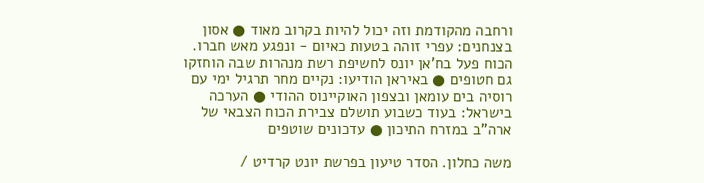ורחבה מהקודמת וזה יכול להיות בקרוב מאוד ● אסון בצנחנים: עפרי זוהה בטעות כאיום - ונפגע מאש חברו. הכוח פעל בח'אן יונס לחשיפת רשת מנהרות שבה הוחזקו גם חטופים ● באיראן הודיעו: נקיים מחר תרגיל ימי עם רוסיה בים עומאן ובצפון האוקיינוס ההודי ● הערכה בישראל: בעוד כשבוע תושלם צבירת הכוח הצבאי של ארה"ב במזרח התיכון ● עדכונים שוטפים

משה כחלון. הסדר טיעון בפרשת יונט קרדיט /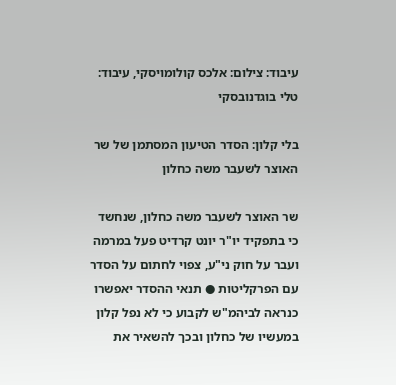עיבוד: צילום: אלכס קולומויסקי, עיבוד: טלי בוגדנובסקי

בלי קלון: הסדר הטיעון המסתמן של שר האוצר לשעבר משה כחלון

שר האוצר לשעבר משה כחלון, שנחשד כי בתפקיד יו"ר יונט קרדיט פעל במרמה ועבר על חוק ני"ע, צפוי לחתום על הסדר עם הפרקליטות ● תנאי ההסדר יאפשרו כנראה לביהמ"ש לקבוע כי לא נפל קלון במעשיו של כחלון ובכך להשאיר את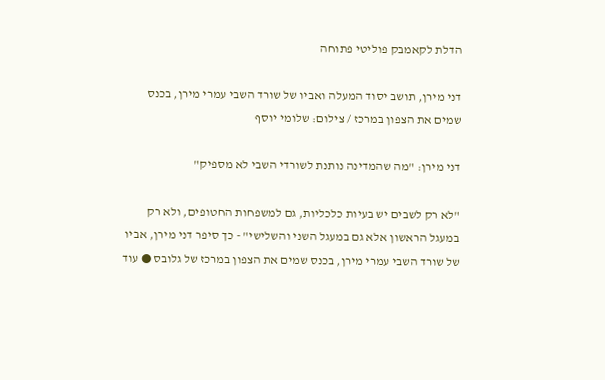הדלת לקאמבק פוליטי פתוחה

דני מירן, תושב יסוד המעלה ואביו של שורד השבי עמרי מירן, בכנס שמים את הצפון במרכז / צילום: שלומי יוסף

דני מירן: "מה שהמדינה נותנת לשורדי השבי לא מספיק"

"לא רק לשבים יש בעיות כלכליות, גם למשפחות החטופים, ולא רק במעגל הראשון אלא גם במעגל השני והשלישי" - כך סיפר דני מירן, אביו של שורד השבי עמרי מירן, בכנס שמים את הצפון במרכז של גלובס ● עוד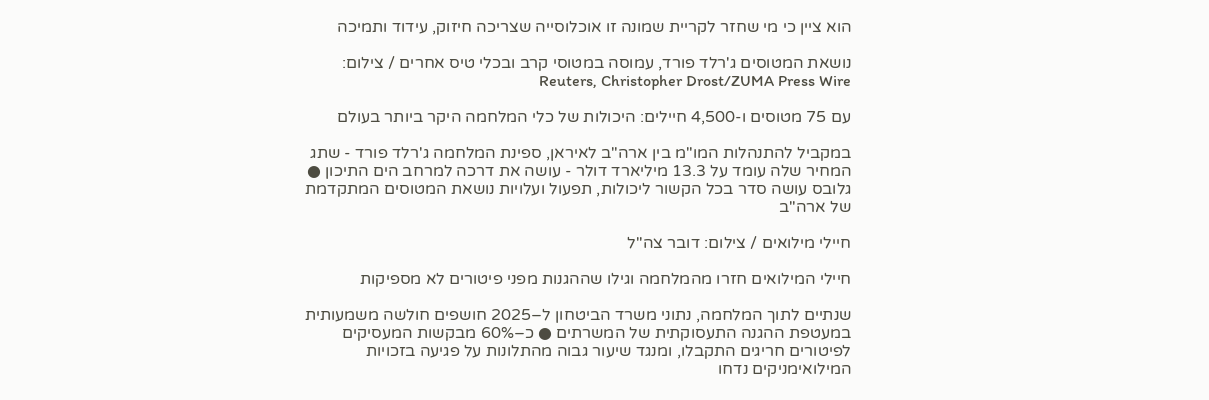הוא ציין כי מי שחזר לקריית שמונה זו אוכלוסייה שצריכה חיזוק, עידוד ותמיכה

נושאת המטוסים ג'רלד פורד, עמוסה במטוסי קרב ובכלי טיס אחרים / צילום: Reuters, Christopher Drost/ZUMA Press Wire

עם 75 מטוסים ו-4,500 חיילים: היכולות של כלי המלחמה היקר ביותר בעולם

במקביל להתנהלות המו"מ בין ארה"ב לאיראן, ספינת המלחמה ג'רלד פורד - שתג המחיר שלה עומד על 13.3 מיליארד דולר - עושה את דרכה למרחב הים התיכון ● גלובס עושה סדר בכל הקשור ליכולות, תפעול ועלויות נושאת המטוסים המתקדמת של ארה"ב

חיילי מילואים / צילום: דובר צה''ל

חיילי המילואים חזרו מהמלחמה וגילו שההגנות מפני פיטורים לא מספיקות

שנתיים לתוך המלחמה, נתוני משרד הביטחון ל–2025 חושפים חולשה משמעותית במעטפת ההגנה התעסוקתית של המשרתים ● כ–60% מבקשות המעסיקים לפיטורים חריגים התקבלו, ומנגד שיעור גבוה מהתלונות על פגיעה בזכויות המילואימניקים נדחו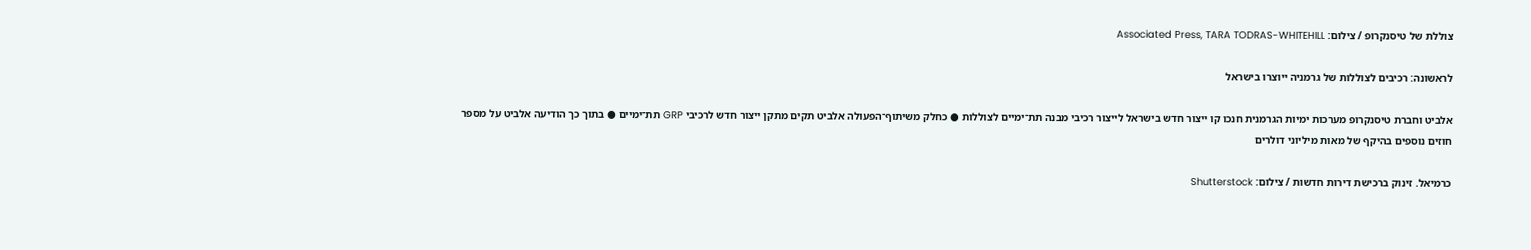צוללת של טיסנקרופ / צילום: Associated Press, TARA TODRAS-WHITEHILL

לראשונה: רכיבים לצוללות של גרמניה ייוצרו בישראל

אלביט וחברת טיסנקרופ מערכות ימיות הגרמנית חנכו קו ייצור חדש בישראל לייצור רכיבי מבנה תת־ימיים לצוללות ● כחלק משיתוף־הפעולה אלביט תקים מתקן ייצור חדש לרכיבי GRP תת־ימיים ● בתוך כך הודיעה אלביט על מספר חוזים נוספים בהיקף של מאות מיליוני דולרים

כרמיאל. זינוק ברכישת דירות חדשות / צילום: Shutterstock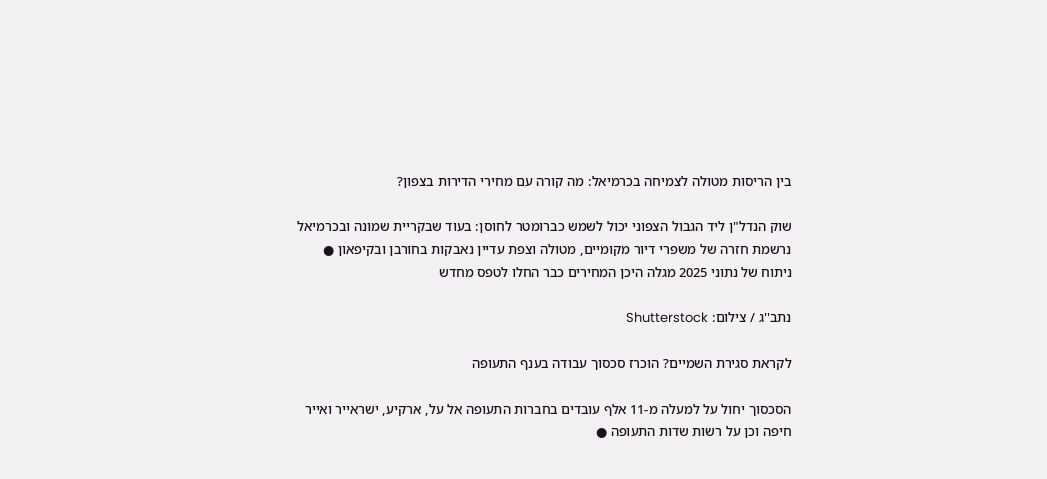בין הריסות מטולה לצמיחה בכרמיאל: מה קורה עם מחירי הדירות בצפון?

שוק הנדל"ן ליד הגבול הצפוני יכול לשמש כברומטר לחוסן: בעוד שבקריית שמונה ובכרמיאל נרשמת חזרה של משפרי דיור מקומיים, מטולה וצפת עדיין נאבקות בחורבן ובקיפאון ● ניתוח של נתוני 2025 מגלה היכן המחירים כבר החלו לטפס מחדש

נתב''ג / צילום: Shutterstock

לקראת סגירת השמיים? הוכרז סכסוך עבודה בענף התעופה

הסכסוך יחול על למעלה מ-11 אלף עובדים בחברות התעופה אל על, ארקיע, ישראייר ואייר חיפה וכן על רשות שדות התעופה ●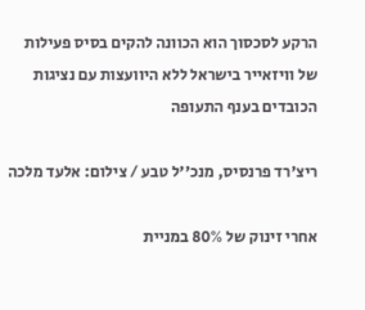הרקע לסכסוך הוא הכוונה להקים בסיס פעילות של וויזאייר בישראל ללא היוועצות עם נציגות הכובדים בענף התעופה

ריצ'רד פרנסיס, מנכ''ל טבע / צילום: אלעד מלכה

אחרי זינוק של 80% במניית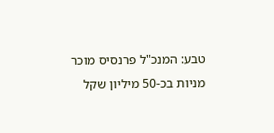טבע: המנכ"ל פרנסיס מוכר מניות בכ-50 מיליון שקל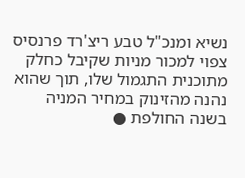נשיא ומנכ"ל טבע ריצ'רד פרנסיס צפוי למכור מניות שקיבל כחלק מתוכנית התגמול שלו, תוך שהוא נהנה מהזינוק במחיר המניה בשנה החולפת ●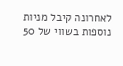לאחרונה קיבל מניות נוספות בשווי של 50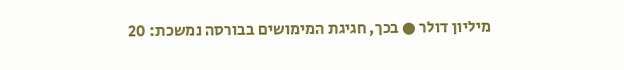מיליון דולר ● בכך, חגיגת המימושים בבורסה נמשכת: 20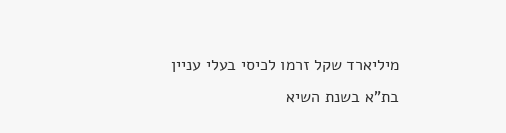מיליארד שקל זרמו לכיסי בעלי עניין בת"א בשנת השיא